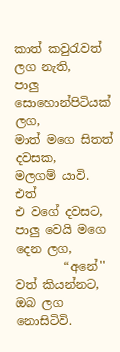කාත් කවුරැවත් ලග නැති,
පාලු සොහොන්පිටියක් ලග,
මාත් මගෙ සිතත් දවසක,
මලගම් යාවි.
එත්
එ වගේ දවසට,
පාලු වෙයි මගෙ දෙන ලග,
        “අනේ''
වත් කියන්නට,
ඔබ ලග නොසිටිවි.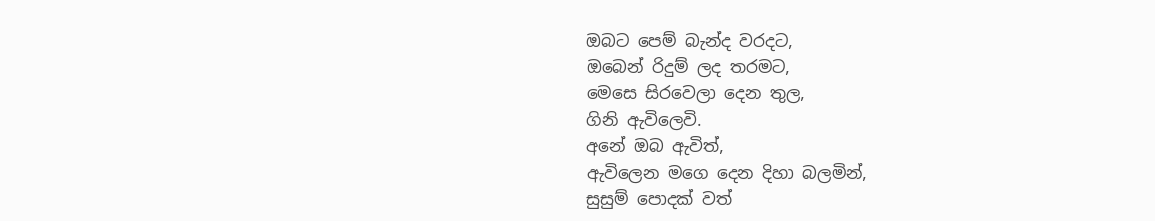ඔබට පෙම් බැන්ද වරදට,
ඔබෙන් රිදුම් ලද තරමට,
මෙසෙ සිරවෙලා දෙන තුල,
ගිනි ඇවිලෙවි.
අනේ ඔබ ඇවිත්,
ඇවිලෙන මගෙ දෙන දිහා බලමින්,
සුසුම් පොදක් වත්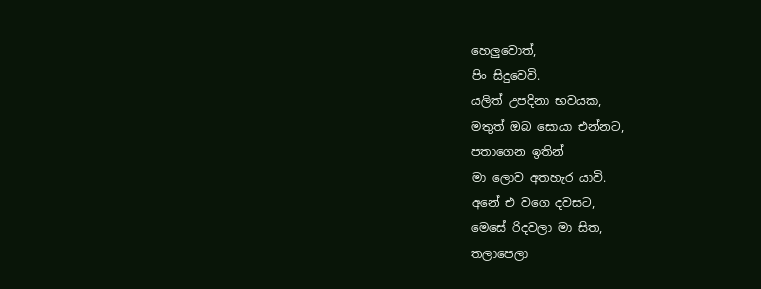හෙලුවොත්,
පිං සිදුවෙවි.
යලිත් උපදිනා භවයක,
මතුත් ඔබ සොයා එන්නට,
පතාගෙන ඉතින්
මා ලොව අතහැර යාවි.
අනේ එ වගෙ දවසට,
මෙසේ රිදවලා මා සිත,
තලාපෙලා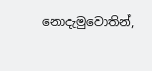නොදැමුවොතින්,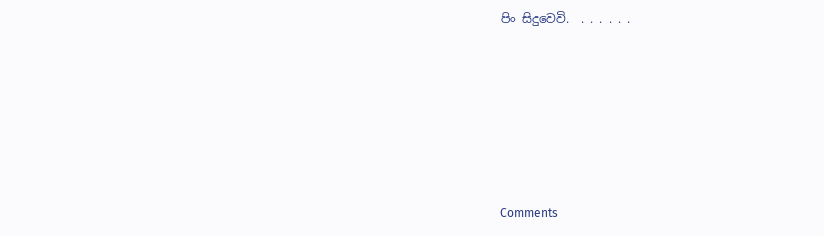පිං සිදුවෙවි.  . . . . . .






Comments